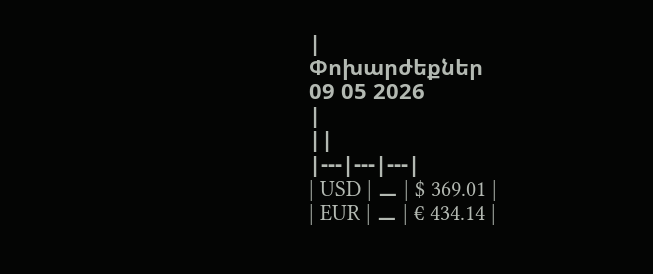|
Փոխարժեքներ
09 05 2026
|
||
|---|---|---|
| USD | ⚊ | $ 369.01 |
| EUR | ⚊ | € 434.14 |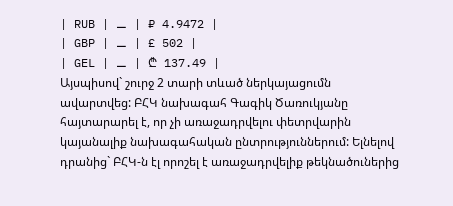| RUB | ⚊ | ₽ 4.9472 |
| GBP | ⚊ | £ 502 |
| GEL | ⚊ | ₾ 137.49 |
Այսպիսով` շուրջ 2 տարի տևած ներկայացումն ավարտվեց: ԲՀԿ նախագահ Գագիկ Ծառուկյանը հայտարարել է, որ չի առաջադրվելու փետրվարին կայանալիք նախագահական ընտրություններում: Ելնելով դրանից` ԲՀԿ-ն էլ որոշել է առաջադրվելիք թեկնածուներից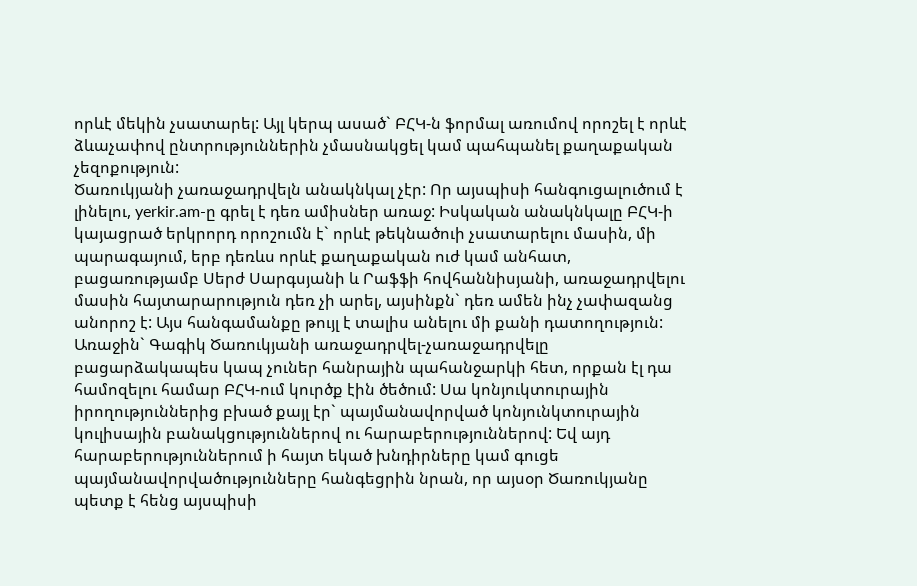որևէ մեկին չսատարել: Այլ կերպ ասած` ԲՀԿ-ն ֆորմալ առումով որոշել է որևէ ձևաչափով ընտրություններին չմասնակցել կամ պահպանել քաղաքական չեզոքություն:
Ծառուկյանի չառաջադրվելն անակնկալ չէր: Որ այսպիսի հանգուցալուծում է լինելու, yerkir.am-ը գրել է դեռ ամիսներ առաջ: Իսկական անակնկալը ԲՀԿ-ի կայացրած երկրորդ որոշումն է` որևէ թեկնածուի չսատարելու մասին, մի պարագայում, երբ դեռևս որևէ քաղաքական ուժ կամ անհատ, բացառությամբ Սերժ Սարգսյանի և Րաֆֆի հովհաննիսյանի, առաջադրվելու մասին հայտարարություն դեռ չի արել, այսինքն` դեռ ամեն ինչ չափազանց անորոշ է: Այս հանգամանքը թույլ է տալիս անելու մի քանի դատողություն:
Առաջին` Գագիկ Ծառուկյանի առաջադրվել-չառաջադրվելը բացարձակապես կապ չուներ հանրային պահանջարկի հետ, որքան էլ դա համոզելու համար ԲՀԿ-ում կուրծք էին ծեծում: Սա կոնյուկտուրային իրողություններից բխած քայլ էր` պայմանավորված կոնյունկտուրային կուլիսային բանակցություններով ու հարաբերություններով: Եվ այդ հարաբերություններում ի հայտ եկած խնդիրները կամ գուցե պայմանավորվածությունները հանգեցրին նրան, որ այսօր Ծառուկյանը պետք է հենց այսպիսի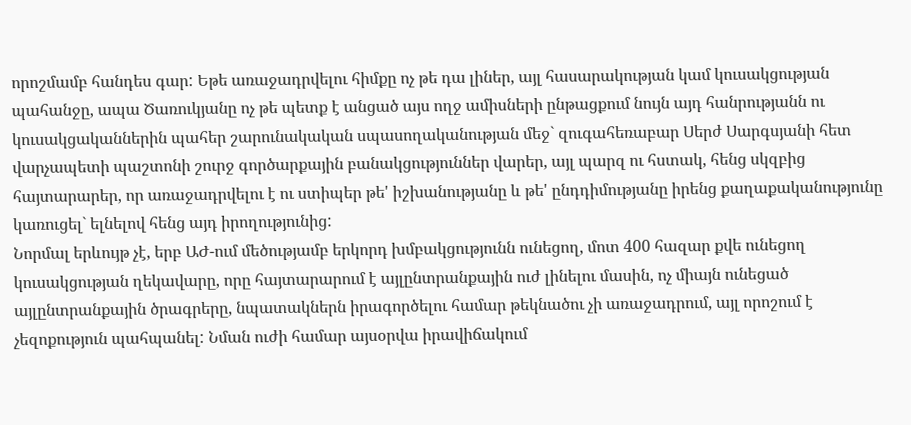որոշմամբ հանդես գար: Եթե առաջադրվելու հիմքը ոչ թե դա լիներ, այլ հասարակության կամ կուսակցության պահանջը, ապա Ծառուկյանը ոչ թե պետք է անցած այս ողջ ամիսների ընթացքում նույն այդ հանրությանն ու կուսակցականներին պահեր շարունակական սպասողականության մեջ` զուգահեռաբար Սերժ Սարգսյանի հետ վարչապետի պաշտոնի շուրջ գործարքային բանակցություններ վարեր, այլ պարզ ու հստակ, հենց սկզբից հայտարարեր, որ առաջադրվելու է ու ստիպեր թե' իշխանությանը և թե' ընդդիմությանը իրենց քաղաքականությունը կառուցել` ելնելով հենց այդ իրողությունից:
Նորմալ երևույթ չէ, երբ ԱԺ-ում մեծությամբ երկորդ խմբակցությունն ունեցող, մոտ 400 հազար քվե ունեցող կուսակցության ղեկավարը, որը հայտարարում է այլընտրանքային ուժ լինելու մասին, ոչ միայն ունեցած այլընտրանքային ծրագրերը, նպատակներն իրագործելու համար թեկնածու չի առաջադրում, այլ որոշում է չեզոքություն պահպանել: Նման ուժի համար այսօրվա իրավիճակում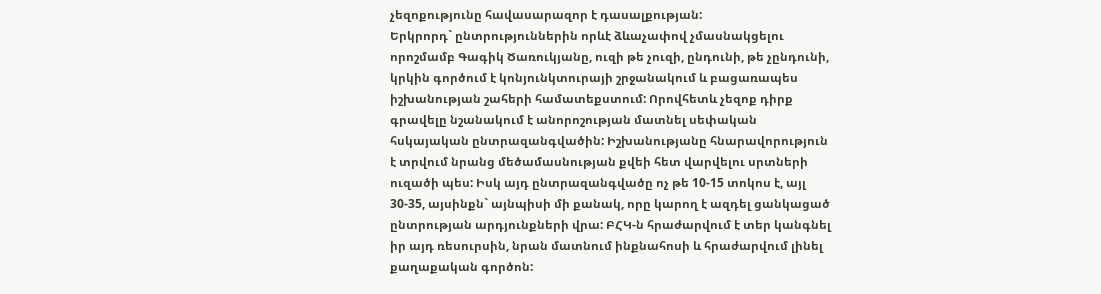չեզոքությունը հավասարազոր է դասալքության:
Երկրորդ` ընտրություններին որևէ ձևաչափով չմասնակցելու որոշմամբ Գագիկ Ծառուկյանը, ուզի թե չուզի, ընդունի, թե չընդունի, կրկին գործում է կոնյունկտուրայի շրջանակում և բացառապես իշխանության շահերի համատեքստում: Որովհետև չեզոք դիրք գրավելը նշանակում է անորոշության մատնել սեփական հսկայական ընտրազանգվածին: Իշխանությանը հնարավորություն է տրվում նրանց մեծամասնության քվեի հետ վարվելու սրտների ուզածի պես: Իսկ այդ ընտրազանգվածը ոչ թե 10-15 տոկոս է, այլ 30-35, այսինքն` այնպիսի մի քանակ, որը կարող է ազդել ցանկացած ընտրության արդյունքների վրա: ԲՀԿ-ն հրաժարվում է տեր կանգնել իր այդ ռեսուրսին, նրան մատնում ինքնահոսի և հրաժարվում լինել քաղաքական գործոն: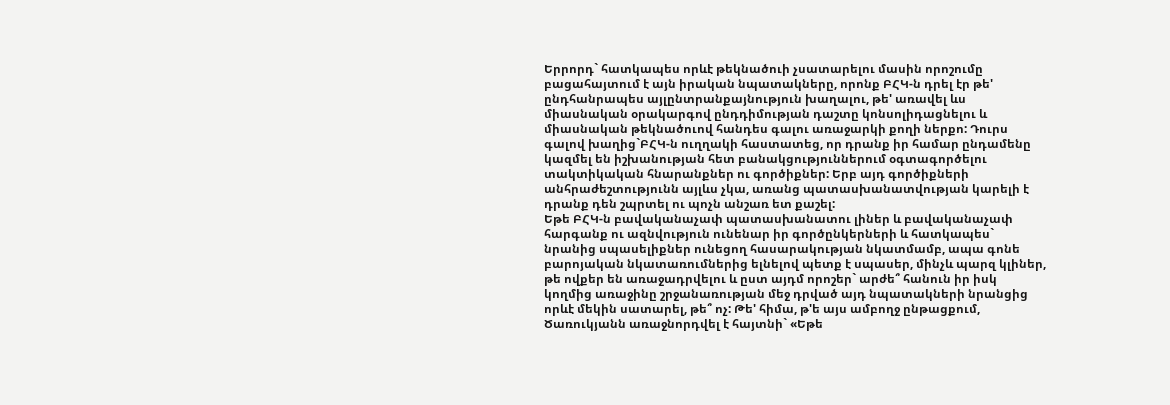Երրորդ` հատկապես որևէ թեկնածուի չսատարելու մասին որոշումը բացահայտում է այն իրական նպատակները, որոնք ԲՀԿ-ն դրել էր թե' ընդհանրապես այլընտրանքայնություն խաղալու, թե' առավել ևս միասնական օրակարգով ընդդիմության դաշտը կոնսոլիդացնելու և միասնական թեկնածուով հանդես գալու առաջարկի քողի ներքո: Դուրս գալով խաղից`ԲՀԿ-ն ուղղակի հաստատեց, որ դրանք իր համար ընդամենը կազմել են իշխանության հետ բանակցություններում օգտագործելու տակտիկական հնարանքներ ու գործիքներ: Երբ այդ գործիքների անհրաժեշտությունն այլևս չկա, առանց պատասխանատվության կարելի է դրանք դեն շպրտել ու պոչն անշառ ետ քաշել:
Եթե ԲՀԿ-ն բավականաչափ պատասխանատու լիներ և բավականաչափ հարգանք ու ազնվություն ունենար իր գործընկերների և հատկապես` նրանից սպասելիքներ ունեցող հասարակության նկատմամբ, ապա գոնե բարոյական նկատառումներից ելնելով պետք է սպասեր, մինչև պարզ կլիներ, թե ովքեր են առաջադրվելու և ըստ այդմ որոշեր` արժե՞ հանուն իր իսկ կողմից առաջինը շրջանառության մեջ դրված այդ նպատակների նրանցից որևէ մեկին սատարել, թե՞ ոչ: Թե' հիմա, թ'ե այս ամբողջ ընթացքում, Ծառուկյանն առաջնորդվել է հայտնի` «Եթե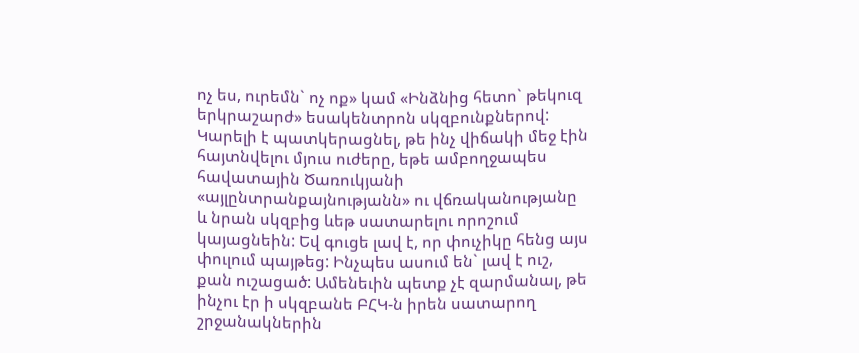ոչ ես, ուրեմն` ոչ ոք» կամ «Ինձնից հետո` թեկուզ երկրաշարժ» եսակենտրոն սկզբունքներով: Կարելի է պատկերացնել, թե ինչ վիճակի մեջ էին հայտնվելու մյուս ուժերը, եթե ամբողջապես հավատային Ծառուկյանի «այլընտրանքայնությանն» ու վճռականությանը և նրան սկզբից ևեթ սատարելու որոշում կայացնեին: Եվ գուցե լավ է, որ փուչիկը հենց այս փուլում պայթեց: Ինչպես ասում են` լավ է ուշ, քան ուշացած: Ամենեւին պետք չէ զարմանալ, թե ինչու էր ի սկզբանե ԲՀԿ-ն իրեն սատարող շրջանակներին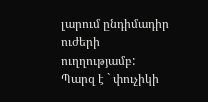լարում ընդիմադիր ուժերի ուղղությամբ: Պարզ է ` փուչիկի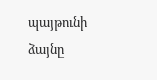պայթունի ձայնը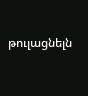թուլացնելն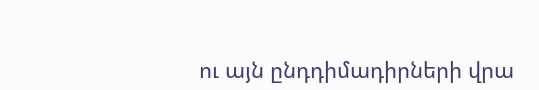ու այն ընդդիմադիրների վրա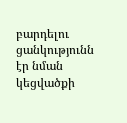բարդելու ցանկությունն էր նման կեցվածքի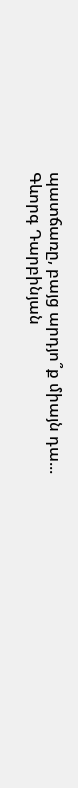պատճառը, բայց արդյո՞ք միայն դա...
Գևորգ Դարբինյան